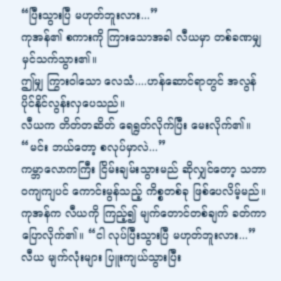“ပြီးသွားပြီ မဟုတ်ဘူးလား...”
ကုအန်၏ စကားကို ကြားသောအခါ လီယမှာ တစ်ခဏမျှ မှင်သက်သွား၏။
ဤမျှ ကြွားဝါသော လေသံ....ဟန်ဆောင်ရာတွင် အလွန် ပိုင်နိုင်လွန်းလှပေသည်။
လီယက တိတ်တဆိတ် ရေရွတ်လိုက်ပြီး မေးလိုက်၏။ “မင်း ဘယ်တော့ စလုပ်မှာလဲ...”
ကမ္ဘာလောကကြီး ငြိမ်းချမ်းသွားမည် ဆိုလျှင်တော့ သဘာဝကျကျပင် ကောင်းမွန်သည့် ကိစ္စတစ်ခု ဖြစ်ပေလိမ့်မည်။
ကုအန်က လီယကို ကြည့်၍ မျက်တောင်တစ်ချက် ခတ်ကာ ပြောလိုက်၏။ “ငါ လုပ်ပြီးသွားပြီ မဟုတ်ဘူးလား...”
လီယ မျက်လုံးများ ပြူးကျယ်သွားပြီး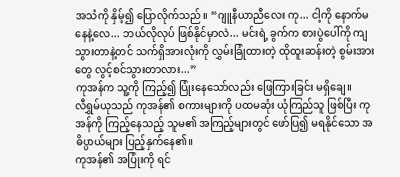အသံကို နှိမ့်၍ ပြောလိုက်သည်။ “ဂျူနီယာညီလေး ကု... ငါ့ကို နောက်မနေနဲ့လေ... ဘယ်လိုလုပ် ဖြစ်နိုင်မှာလဲ... မင်းရဲ့ ခွက်က စားပွဲပေါ်ကို ကျသွားတာနဲ့တင် သက်ရှိအားလုံးကို လွှမ်းခြုံထားတဲ့ ထိုထူးဆန်းတဲ့ စွမ်းအားတွေ လွင့်စင်သွားတာလား...”
ကုအန်က သူ့ကို ကြည့်၍ ပြုံးနေသော်လည်း ဖြေကြားခြင်း မရှိချေ။
လီရွှမ်ယုသည် ကုအန်၏ စကားများကို ပထမဆုံး ယုံကြည်သူ ဖြစ်ပြီး ကုအန်ကို ကြည့်နေသည့် သူမ၏ အကြည့်များတွင် ဖော်ပြ၍ မရနိုင်သော အဓိပ္ပာယ်များ ပြည့်နှက်နေ၏။
ကုအန်၏ အပြုံးကို ရင်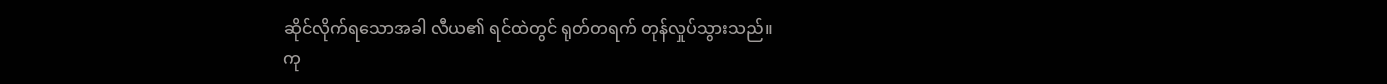ဆိုင်လိုက်ရသောအခါ လီယ၏ ရင်ထဲတွင် ရုတ်တရက် တုန်လှုပ်သွားသည်။
ကု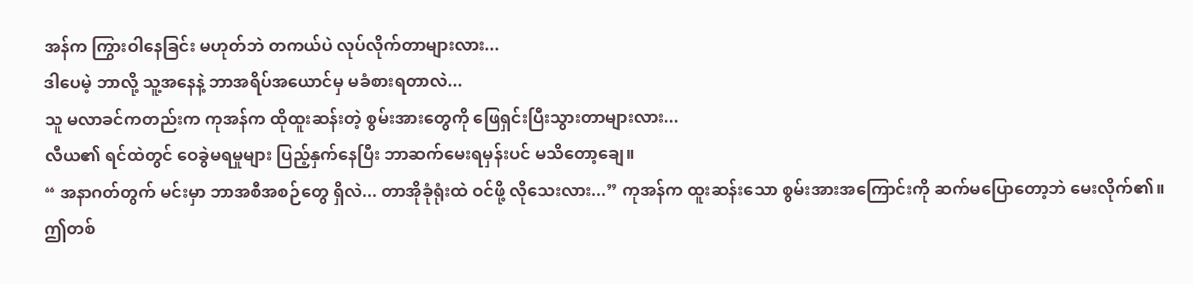အန်က ကြွားဝါနေခြင်း မဟုတ်ဘဲ တကယ်ပဲ လုပ်လိုက်တာများလား...
ဒါပေမဲ့ ဘာလို့ သူ့အနေနဲ့ ဘာအရိပ်အယောင်မှ မခံစားရတာလဲ...
သူ မလာခင်ကတည်းက ကုအန်က ထိုထူးဆန်းတဲ့ စွမ်းအားတွေကို ဖြေရှင်းပြီးသွားတာများလား...
လီယ၏ ရင်ထဲတွင် ဝေခွဲမရမှုများ ပြည့်နှက်နေပြီး ဘာဆက်မေးရမှန်းပင် မသိတော့ချေ။
“ အနာဂတ်တွက် မင်းမှာ ဘာအစီအစဉ်တွေ ရှိလဲ... တာအိုခုံရုံးထဲ ဝင်ဖို့ လိုသေးလား...” ကုအန်က ထူးဆန်းသော စွမ်းအားအကြောင်းကို ဆက်မပြောတော့ဘဲ မေးလိုက်၏။ ဤတစ်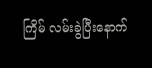ကြိမ် လမ်းခွဲပြီးနောက်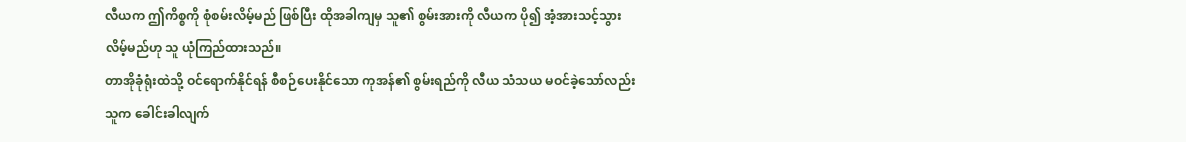လီယက ဤကိစ္စကို စုံစမ်းလိမ့်မည် ဖြစ်ပြီး ထိုအခါကျမှ သူ၏ စွမ်းအားကို လီယက ပို၍ အံ့အားသင့်သွားလိမ့်မည်ဟု သူ ယုံကြည်ထားသည်။
တာအိုခုံရုံးထဲသို့ ဝင်ရောက်နိုင်ရန် စီစဉ်ပေးနိုင်သော ကုအန်၏ စွမ်းရည်ကို လီယ သံသယ မဝင်ခဲ့သော်လည်း သူက ခေါင်းခါလျက်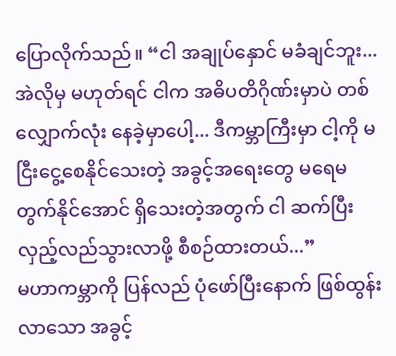ပြောလိုက်သည်။ “ငါ အချုပ်နှောင် မခံချင်ဘူး... အဲလိုမှ မဟုတ်ရင် ငါက အဓိပတိဂိုဏ်းမှာပဲ တစ်လျှောက်လုံး နေခဲ့မှာပေါ့... ဒီကမ္ဘာကြီးမှာ ငါ့ကို မငြီးငွေ့စေနိုင်သေးတဲ့ အခွင့်အရေးတွေ မရေမတွက်နိုင်အောင် ရှိသေးတဲ့အတွက် ငါ ဆက်ပြီး လှည့်လည်သွားလာဖို့ စီစဉ်ထားတယ်...”
မဟာကမ္ဘာကို ပြန်လည် ပုံဖော်ပြီးနောက် ဖြစ်ထွန်းလာသော အခွင့်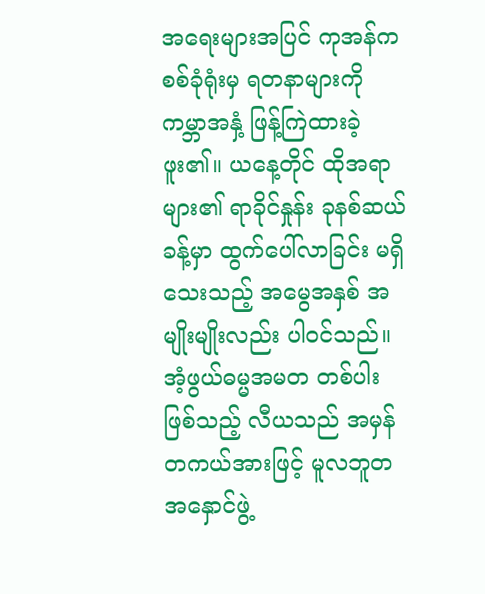အရေးများအပြင် ကုအန်က စစ်ခုံရုံးမှ ရတနာများကို ကမ္ဘာအနှံ့ ဖြန့်ကြဲထားခဲ့ဖူး၏။ ယနေ့တိုင် ထိုအရာများ၏ ရာခိုင်နှုန်း ခုနစ်ဆယ်ခန့်မှာ ထွက်ပေါ်လာခြင်း မရှိသေးသည့် အမွေအနှစ် အမျိုးမျိုးလည်း ပါဝင်သည်။ အံ့ဖွယ်ဓမ္မအမတ တစ်ပါး ဖြစ်သည့် လီယသည် အမှန်တကယ်အားဖြင့် မူလဘူတအနှောင်ဖွဲ့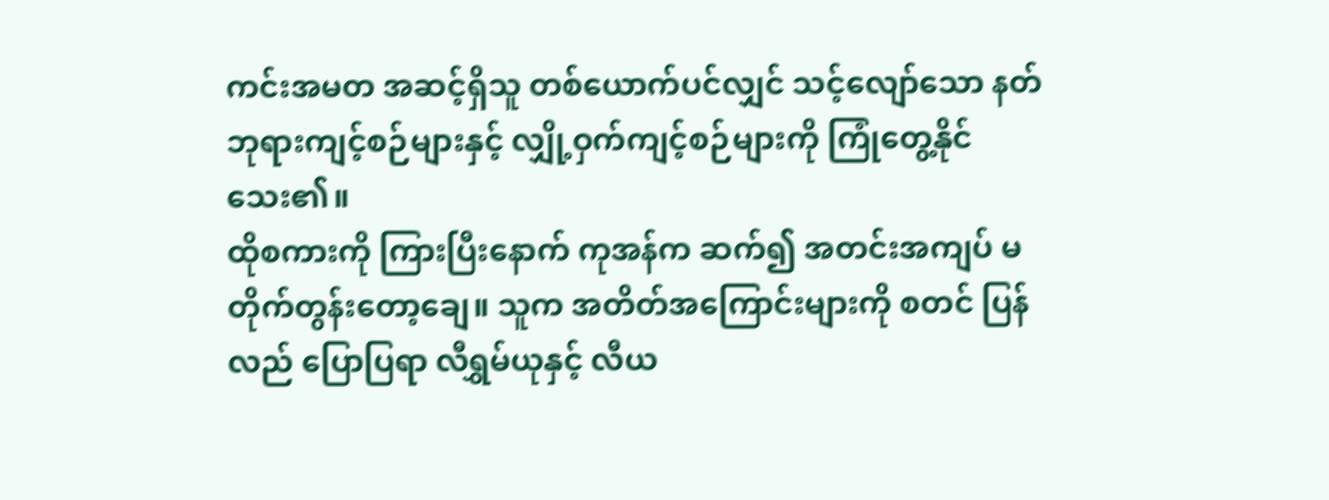ကင်းအမတ အဆင့်ရှိသူ တစ်ယောက်ပင်လျှင် သင့်လျော်သော နတ်ဘုရားကျင့်စဉ်များနှင့် လျှို့ဝှက်ကျင့်စဉ်များကို ကြုံတွေ့နိုင်သေး၏။
ထိုစကားကို ကြားပြီးနောက် ကုအန်က ဆက်၍ အတင်းအကျပ် မတိုက်တွန်းတော့ချေ။ သူက အတိတ်အကြောင်းများကို စတင် ပြန်လည် ပြောပြရာ လီရွှမ်ယုနှင့် လီယ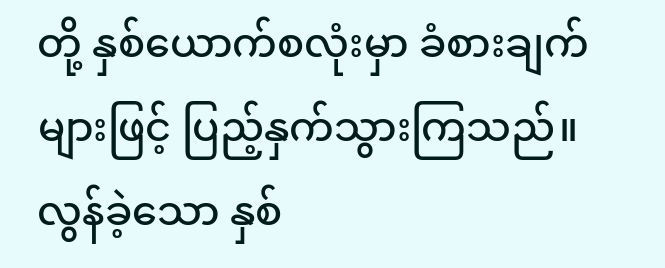တို့ နှစ်ယောက်စလုံးမှာ ခံစားချက်များဖြင့် ပြည့်နှက်သွားကြသည်။
လွန်ခဲ့သော နှစ်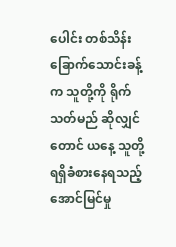ပေါင်း တစ်သိန်းခြောက်သောင်းခန့်က သူတို့ကို ရိုက်သတ်မည် ဆိုလျှင်တောင် ယနေ့ သူတို့ ရရှိခံစားနေရသည့် အောင်မြင်မှု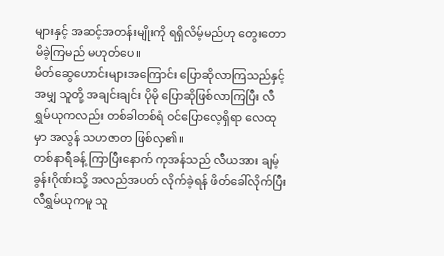များနှင့် အဆင့်အတန်းမျိုးကို ရရှိလိမ့်မည်ဟု တွေးတောမိခဲ့ကြမည် မဟုတ်ပေ။
မိတ်ဆွေဟောင်းများအကြောင်း ပြောဆိုလာကြသည်နှင့်အမျှ သူတို့ အချင်းချင်း ပိုမို ပြောဆိုဖြစ်လာကြပြီး လီရွှမ်ယုကလည်း တစ်ခါတစ်ရံ ဝင်ပြောလေ့ရှိရာ လေထုမှာ အလွန် သဟဇာတ ဖြစ်လှ၏။
တစ်နာရီခန့် ကြာပြီးနောက် ကုအန်သည် လီယအား ချမ့်ခွန်းဂိုဏ်းသို့ အလည်အပတ် လိုက်ခဲ့ရန် ဖိတ်ခေါ်လိုက်ပြီး လီရွှမ်ယုကမူ သူ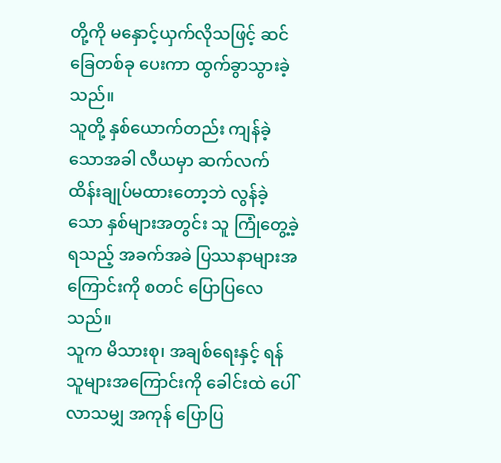တို့ကို မနှောင့်ယှက်လိုသဖြင့် ဆင်ခြေတစ်ခု ပေးကာ ထွက်ခွာသွားခဲ့သည်။
သူတို့ နှစ်ယောက်တည်း ကျန်ခဲ့သောအခါ လီယမှာ ဆက်လက် ထိန်းချုပ်မထားတော့ဘဲ လွန်ခဲ့သော နှစ်များအတွင်း သူ ကြုံတွေ့ခဲ့ရသည့် အခက်အခဲ ပြဿနာများအကြောင်းကို စတင် ပြောပြလေသည်။
သူက မိသားစု၊ အချစ်ရေးနှင့် ရန်သူများအကြောင်းကို ခေါင်းထဲ ပေါ်လာသမျှ အကုန် ပြောပြ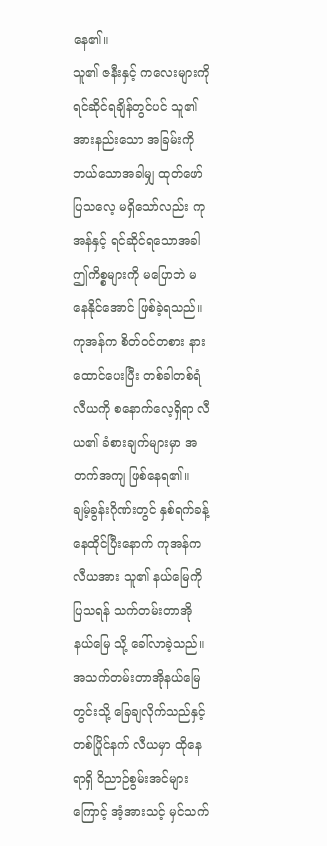နေ၏။
သူ၏ ဇနီးနှင့် ကလေးများကို ရင်ဆိုင်ရချိန်တွင်ပင် သူ၏ အားနည်းသော အခြမ်းကို ဘယ်သောအခါမျှ ထုတ်ဖော်ပြသလေ့ မရှိသော်လည်း ကုအန်နှင့် ရင်ဆိုင်ရသောအခါ ဤကိစ္စများကို မပြောဘဲ မနေနိုင်အောင် ဖြစ်ခဲ့ရသည်။
ကုအန်က စိတ်ဝင်တစား နားထောင်ပေးပြီး တစ်ခါတစ်ရံ လီယကို စနောက်လေ့ရှိရာ လီယ၏ ခံစားချက်များမှာ အတက်အကျ ဖြစ်နေရ၏။
ချမ့်ခွန်းဂိုဏ်းတွင် နှစ်ရက်ခန့် နေထိုင်ပြီးနောက် ကုအန်က လီယအား သူ၏ နယ်မြေကို ပြသရန် သက်တမ်းတာအိုနယ်မြေ သို့ ခေါ်လာခဲ့သည်။
အသက်တမ်းတာအိုနယ်မြေ တွင်းသို့ ခြေချလိုက်သည်နှင့် တစ်ပြိုင်နက် လီယမှာ ထိုနေရာရှိ ဝိညာဉ်စွမ်းအင်များကြောင့် အံ့အားသင့် မှင်သက်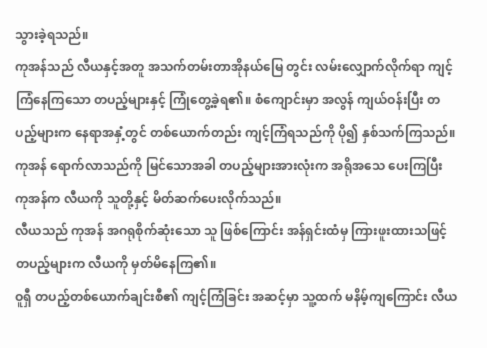သွားခဲ့ရသည်။
ကုအန်သည် လီယနှင့်အတူ အသက်တမ်းတာအိုနယ်မြေ တွင်း လမ်းလျှောက်လိုက်ရာ ကျင့်ကြံနေကြသော တပည့်များနှင့် ကြုံတွေ့ခဲ့ရ၏။ စံကျောင်းမှာ အလွန် ကျယ်ဝန်းပြီး တပည့်များက နေရာအနှံ့တွင် တစ်ယောက်တည်း ကျင့်ကြံရသည်ကို ပို၍ နှစ်သက်ကြသည်။
ကုအန် ရောက်လာသည်ကို မြင်သောအခါ တပည့်များအားလုံးက အရိုအသေ ပေးကြပြီး ကုအန်က လီယကို သူတို့နှင့် မိတ်ဆက်ပေးလိုက်သည်။
လီယသည် ကုအန် အဂရုစိုက်ဆုံးသော သူ ဖြစ်ကြောင်း အန်ရှင်းထံမှ ကြားဖူးထားသဖြင့် တပည့်များက လီယကို မှတ်မိနေကြ၏။
ဝူရှီ တပည့်တစ်ယောက်ချင်းစီ၏ ကျင့်ကြံခြင်း အဆင့်မှာ သူ့ထက် မနိမ့်ကျကြောင်း လီယ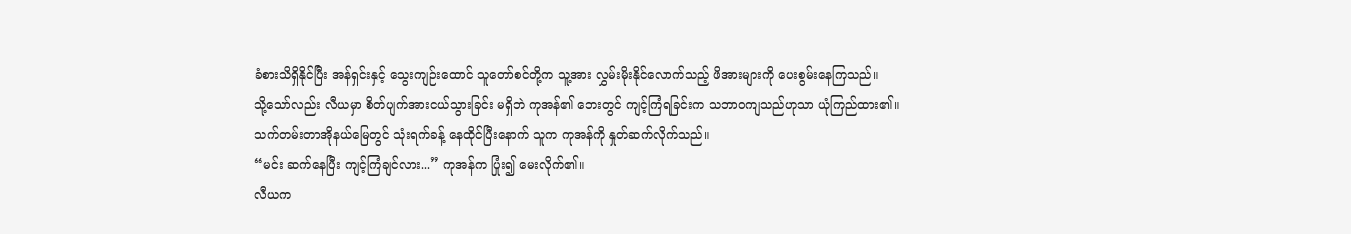ခံစားသိရှိနိုင်ပြီး အန်ရှင်းနှင့် သွေးကျဉ်းထောင် သူတော်စင်တို့က သူ့အား လွှမ်းမိုးနိုင်လောက်သည့် ဖိအားများကို ပေးစွမ်းနေကြသည်။
သို့သော်လည်း လီယမှာ စိတ်ပျက်အားငယ်သွားခြင်း မရှိဘဲ ကုအန်၏ ဘေးတွင် ကျင့်ကြံရခြင်းက သဘာဝကျသည်ဟုသာ ယုံကြည်ထား၏။
သက်တမ်းတာအိုနယ်မြေတွင် သုံးရက်ခန့် နေထိုင်ပြီးနောက် သူက ကုအန်ကို နှုတ်ဆက်လိုက်သည်။
“မင်း ဆက်နေပြီး ကျင့်ကြံချင်လား...” ကုအန်က ပြုံး၍ မေးလိုက်၏။
လီယက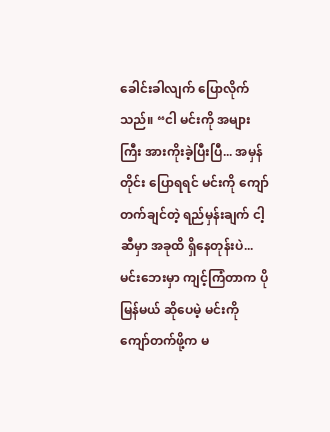ခေါင်းခါလျက် ပြောလိုက်သည်။ “ငါ မင်းကို အများကြီး အားကိုးခဲ့ပြီးပြီ... အမှန်တိုင်း ပြောရရင် မင်းကို ကျော်တက်ချင်တဲ့ ရည်မှန်းချက် ငါ့ဆီမှာ အခုထိ ရှိနေတုန်းပဲ... မင်းဘေးမှာ ကျင့်ကြံတာက ပိုမြန်မယ် ဆိုပေမဲ့ မင်းကို ကျော်တက်ဖို့က မ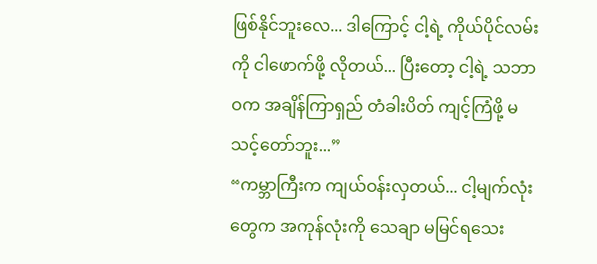ဖြစ်နိုင်ဘူးလေ... ဒါကြောင့် ငါ့ရဲ့ ကိုယ်ပိုင်လမ်းကို ငါဖောက်ဖို့ လိုတယ်... ပြီးတော့ ငါ့ရဲ့ သဘာဝက အချိန်ကြာရှည် တံခါးပိတ် ကျင့်ကြံဖို့ မသင့်တော်ဘူး...”
“ကမ္ဘာကြီးက ကျယ်ဝန်းလှတယ်... ငါ့မျက်လုံးတွေက အကုန်လုံးကို သေချာ မမြင်ရသေး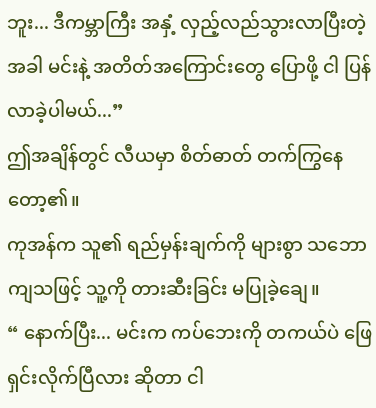ဘူး... ဒီကမ္ဘာကြီး အနှံ့ လှည့်လည်သွားလာပြီးတဲ့အခါ မင်းနဲ့ အတိတ်အကြောင်းတွေ ပြောဖို့ ငါ ပြန်လာခဲ့ပါမယ်...”
ဤအချိန်တွင် လီယမှာ စိတ်ဓာတ် တက်ကြွနေတော့၏။
ကုအန်က သူ၏ ရည်မှန်းချက်ကို များစွာ သဘောကျသဖြင့် သူ့ကို တားဆီးခြင်း မပြုခဲ့ချေ။
“ နောက်ပြီး... မင်းက ကပ်ဘေးကို တကယ်ပဲ ဖြေရှင်းလိုက်ပြီလား ဆိုတာ ငါ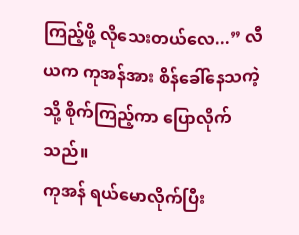ကြည့်ဖို့ လိုသေးတယ်လေ...” လီယက ကုအန်အား စိန်ခေါ်နေသကဲ့သို့ စိုက်ကြည့်ကာ ပြောလိုက်သည်။
ကုအန် ရယ်မောလိုက်ပြီး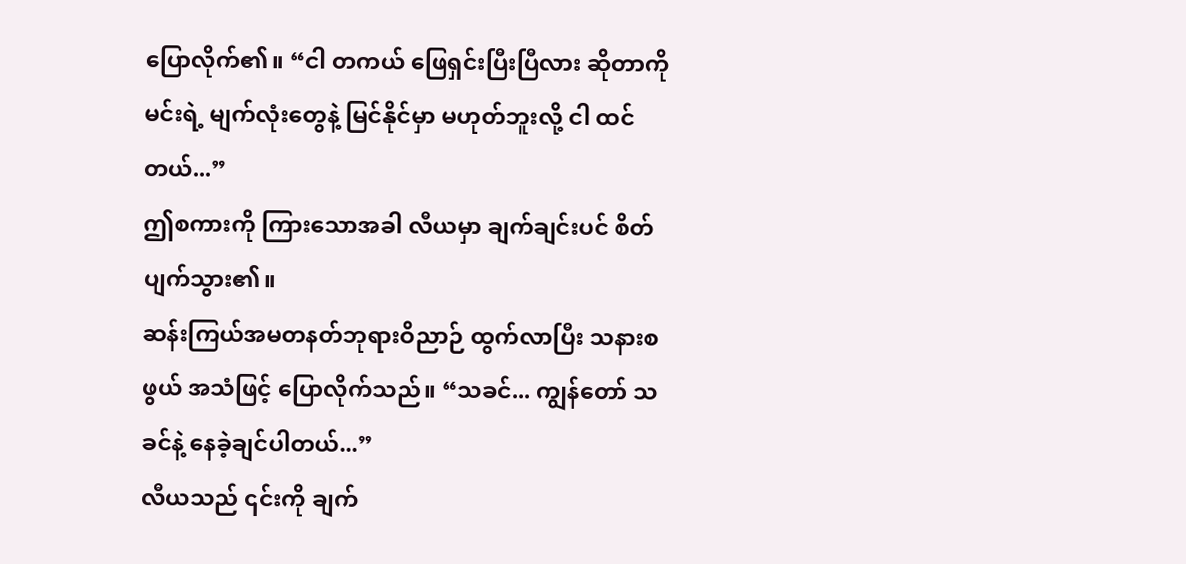ပြောလိုက်၏။ “ငါ တကယ် ဖြေရှင်းပြီးပြီလား ဆိုတာကို မင်းရဲ့ မျက်လုံးတွေနဲ့ မြင်နိုင်မှာ မဟုတ်ဘူးလို့ ငါ ထင်တယ်...”
ဤစကားကို ကြားသောအခါ လီယမှာ ချက်ချင်းပင် စိတ်ပျက်သွား၏။
ဆန်းကြယ်အမတနတ်ဘုရားဝိညာဉ် ထွက်လာပြီး သနားစဖွယ် အသံဖြင့် ပြောလိုက်သည်။ “သခင်... ကျွန်တော် သခင်နဲ့ နေခဲ့ချင်ပါတယ်...”
လီယသည် ၎င်းကို ချက်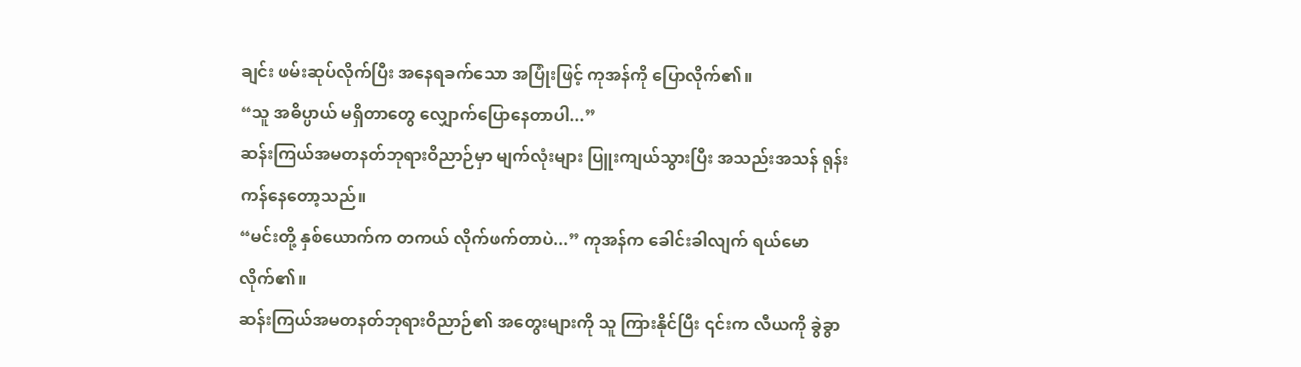ချင်း ဖမ်းဆုပ်လိုက်ပြီး အနေရခက်သော အပြုံးဖြင့် ကုအန်ကို ပြောလိုက်၏။
“သူ အဓိပ္ပာယ် မရှိတာတွေ လျှောက်ပြောနေတာပါ...”
ဆန်းကြယ်အမတနတ်ဘုရားဝိညာဉ်မှာ မျက်လုံးများ ပြူးကျယ်သွားပြီး အသည်းအသန် ရုန်းကန်နေတော့သည်။
“မင်းတို့ နှစ်ယောက်က တကယ် လိုက်ဖက်တာပဲ...” ကုအန်က ခေါင်းခါလျက် ရယ်မောလိုက်၏။
ဆန်းကြယ်အမတနတ်ဘုရားဝိညာဉ်၏ အတွေးများကို သူ ကြားနိုင်ပြီး ၎င်းက လီယကို ခွဲခွာ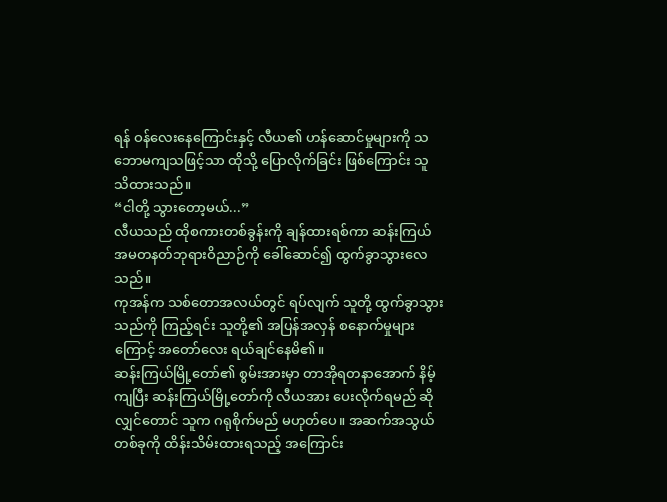ရန် ဝန်လေးနေကြောင်းနှင့် လီယ၏ ဟန်ဆောင်မှုများကို သဘောမကျသဖြင့်သာ ထိုသို့ ပြောလိုက်ခြင်း ဖြစ်ကြောင်း သူ သိထားသည်။
“ငါတို့ သွားတော့မယ်...”
လီယသည် ထိုစကားတစ်ခွန်းကို ချန်ထားရစ်ကာ ဆန်းကြယ်အမတနတ်ဘုရားဝိညာဉ်ကို ခေါ်ဆောင်၍ ထွက်ခွာသွားလေသည်။
ကုအန်က သစ်တောအလယ်တွင် ရပ်လျက် သူတို့ ထွက်ခွာသွားသည်ကို ကြည့်ရင်း သူတို့၏ အပြန်အလှန် စနောက်မှုများကြောင့် အတော်လေး ရယ်ချင်နေမိ၏။
ဆန်းကြယ်မြို့တော်၏ စွမ်းအားမှာ တာအိုရတနာအောက် နိမ့်ကျပြီး ဆန်းကြယ်မြို့တော်ကို လီယအား ပေးလိုက်ရမည် ဆိုလျှင်တောင် သူက ဂရုစိုက်မည် မဟုတ်ပေ။ အဆက်အသွယ် တစ်ခုကို ထိန်းသိမ်းထားရသည့် အကြောင်း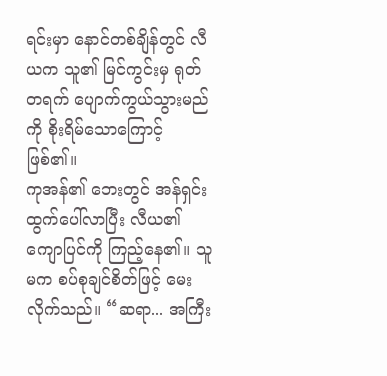ရင်းမှာ နောင်တစ်ချိန်တွင် လီယက သူ၏ မြင်ကွင်းမှ ရုတ်တရက် ပျောက်ကွယ်သွားမည်ကို စိုးရိမ်သောကြောင့် ဖြစ်၏။
ကုအန်၏ ဘေးတွင် အန်ရှင်း ထွက်ပေါ်လာပြီး လီယ၏ ကျောပြင်ကို ကြည့်နေ၏။ သူမက စပ်စုချင်စိတ်ဖြင့် မေးလိုက်သည်။ “ဆရာ... အကြီး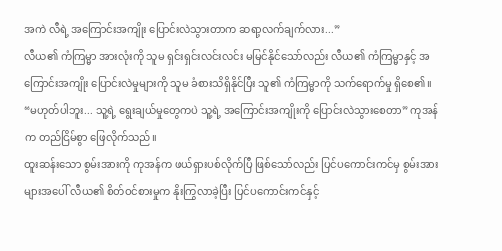အကဲ လီရဲ့ အကြောင်းအကျိုး ပြောင်းလဲသွားတာက ဆရာ့လက်ချက်လား...”
လီယ၏ ကံကြမ္မာ အားလုံးကို သူမ ရှင်းရှင်းလင်းလင်း မမြင်နိုင်သော်လည်း လီယ၏ ကံကြမ္မာနှင့် အကြောင်းအကျိုး ပြောင်းလဲမှုများကို သူမ ခံစားသိရှိနိုင်ပြီး သူ၏ ကံကြမ္မာကို သက်ရောက်မှု ရှိစေ၏။
“မဟုတ်ပါဘူး... သူ့ရဲ့ ရွေးချယ်မှုတွေကပဲ သူ့ရဲ့ အကြောင်းအကျိုးကို ပြောင်းလဲသွားစေတာ” ကုအန်က တည်ငြိမ်စွာ ဖြေလိုက်သည်။
ထူးဆန်းသော စွမ်းအားကို ကုအန်က ဖယ်ရှားပစ်လိုက်ပြီ ဖြစ်သော်လည်း ပြင်ပကောင်းကင်မှ စွမ်းအားများအပေါ် လီယ၏ စိတ်ဝင်စားမှုက နိုးကြွလာခဲ့ပြီး ပြင်ပကောင်းကင်နှင့်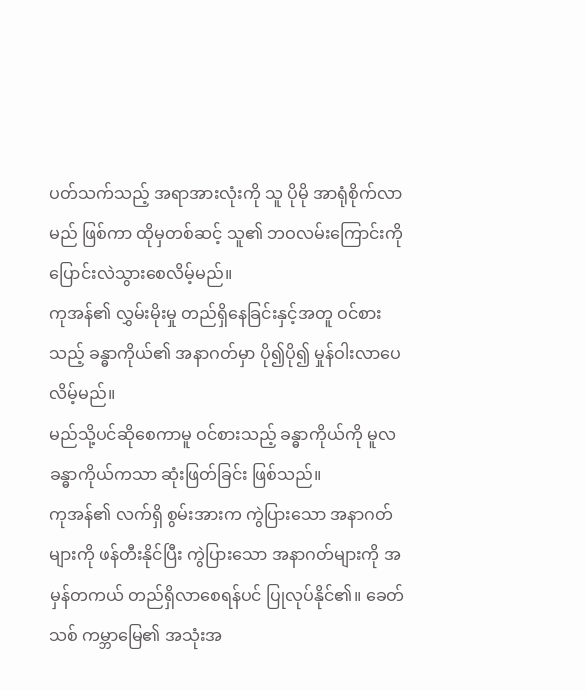ပတ်သက်သည့် အရာအားလုံးကို သူ ပိုမို အာရုံစိုက်လာမည် ဖြစ်ကာ ထိုမှတစ်ဆင့် သူ၏ ဘဝလမ်းကြောင်းကို ပြောင်းလဲသွားစေလိမ့်မည်။
ကုအန်၏ လွှမ်းမိုးမှု တည်ရှိနေခြင်းနှင့်အတူ ဝင်စားသည့် ခန္ဓာကိုယ်၏ အနာဂတ်မှာ ပို၍ပို၍ မှုန်ဝါးလာပေလိမ့်မည်။
မည်သို့ပင်ဆိုစေကာမူ ဝင်စားသည့် ခန္ဓာကိုယ်ကို မူလ ခန္ဓာကိုယ်ကသာ ဆုံးဖြတ်ခြင်း ဖြစ်သည်။
ကုအန်၏ လက်ရှိ စွမ်းအားက ကွဲပြားသော အနာဂတ်များကို ဖန်တီးနိုင်ပြီး ကွဲပြားသော အနာဂတ်များကို အမှန်တကယ် တည်ရှိလာစေရန်ပင် ပြုလုပ်နိုင်၏။ ခေတ်သစ် ကမ္ဘာမြေ၏ အသုံးအ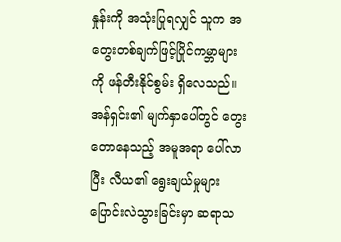နှုန်းကို အသုံးပြုရလျှင် သူက အတွေးတစ်ချက်ဖြင့်ပြိုင်ကမ္ဘာများကို ဖန်တီးနိုင်စွမ်း ရှိလေသည်။
အန်ရှင်း၏ မျက်နှာပေါ်တွင် တွေးတောနေသည့် အမူအရာ ပေါ်လာပြီး လီယ၏ ရွေးချယ်မှုများ ပြောင်းလဲသွားခြင်းမှာ ဆရာသ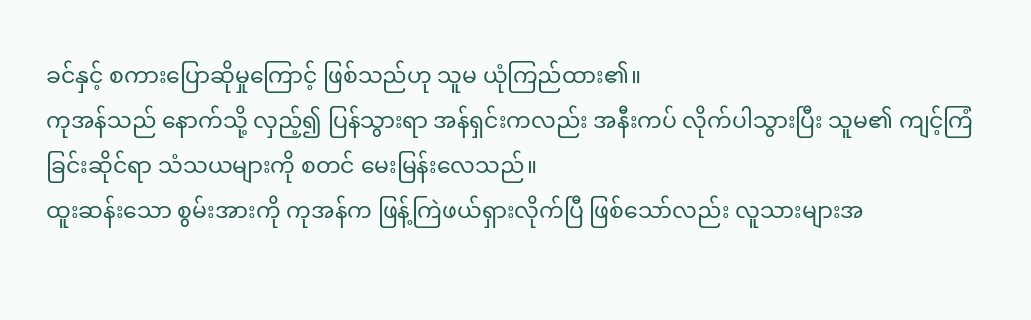ခင်နှင့် စကားပြောဆိုမှုကြောင့် ဖြစ်သည်ဟု သူမ ယုံကြည်ထား၏။
ကုအန်သည် နောက်သို့ လှည့်၍ ပြန်သွားရာ အန်ရှင်းကလည်း အနီးကပ် လိုက်ပါသွားပြီး သူမ၏ ကျင့်ကြံခြင်းဆိုင်ရာ သံသယများကို စတင် မေးမြန်းလေသည်။
ထူးဆန်းသော စွမ်းအားကို ကုအန်က ဖြန့်ကြဲဖယ်ရှားလိုက်ပြီ ဖြစ်သော်လည်း လူသားများအ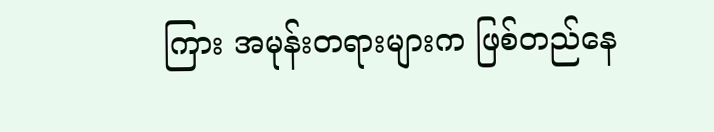ကြား အမုန်းတရားများက ဖြစ်တည်နေ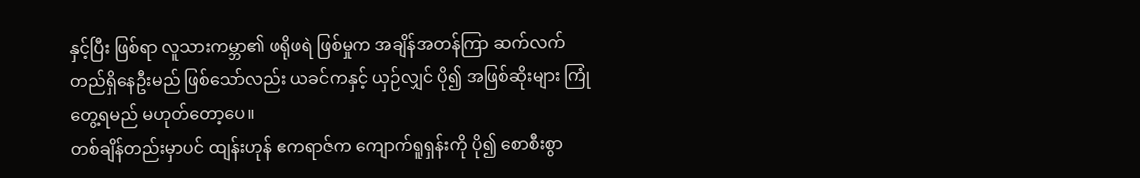နှင့်ပြီး ဖြစ်ရာ လူသားကမ္ဘာ၏ ဖရိုဖရဲ ဖြစ်မှုက အချိန်အတန်ကြာ ဆက်လက် တည်ရှိနေဦးမည် ဖြစ်သော်လည်း ယခင်ကနှင့် ယှဉ်လျှင် ပို၍ အဖြစ်ဆိုးများ ကြုံတွေ့ရမည် မဟုတ်တော့ပေ။
တစ်ချိန်တည်းမှာပင် ထျန်းဟုန် ဧကရာဇ်က ကျောက်ရူရှန်းကို ပို၍ စောစီးစွာ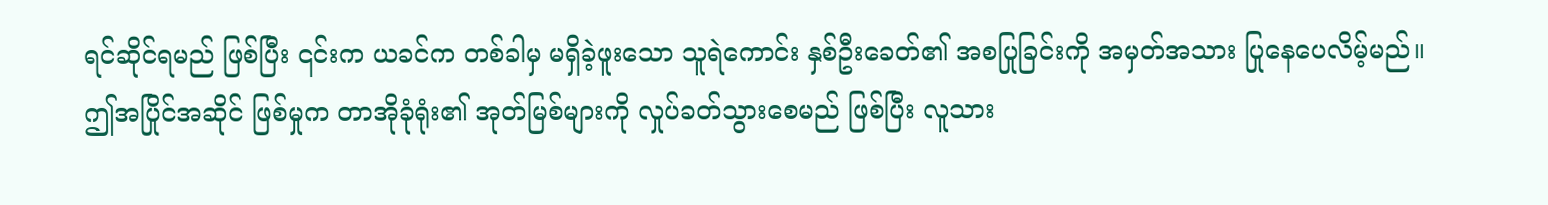ရင်ဆိုင်ရမည် ဖြစ်ပြီး ၎င်းက ယခင်က တစ်ခါမှ မရှိခဲ့ဖူးသော သူရဲကောင်း နှစ်ဦးခေတ်၏ အစပြုခြင်းကို အမှတ်အသား ပြုနေပေလိမ့်မည်။
ဤအပြိုင်အဆိုင် ဖြစ်မှုက တာအိုခုံရုံး၏ အုတ်မြစ်များကို လှုပ်ခတ်သွားစေမည် ဖြစ်ပြီး လူသား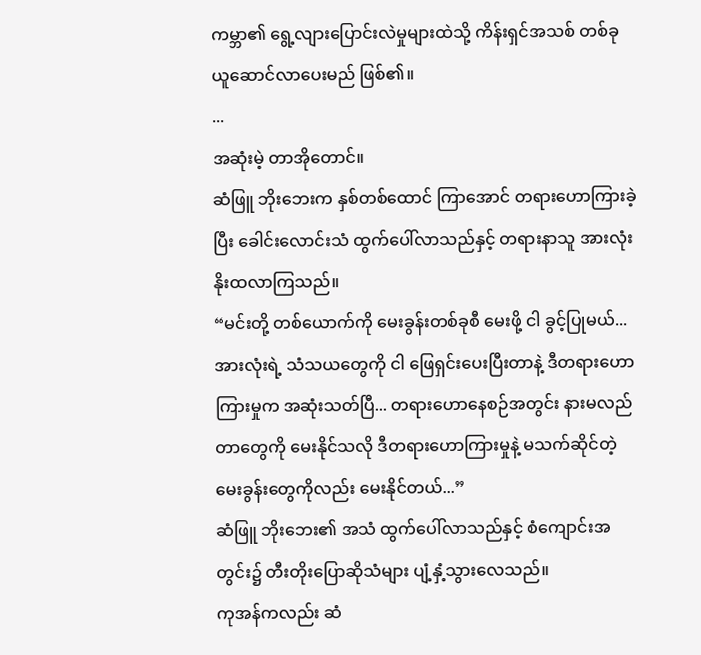ကမ္ဘာ၏ ရွေ့လျားပြောင်းလဲမှုများထဲသို့ ကိန်းရှင်အသစ် တစ်ခု ယူဆောင်လာပေးမည် ဖြစ်၏။
...
အဆုံးမဲ့ တာအိုတောင်။
ဆံဖြူ ဘိုးဘေးက နှစ်တစ်ထောင် ကြာအောင် တရားဟောကြားခဲ့ပြီး ခေါင်းလောင်းသံ ထွက်ပေါ်လာသည်နှင့် တရားနာသူ အားလုံး နိုးထလာကြသည်။
“မင်းတို့ တစ်ယောက်ကို မေးခွန်းတစ်ခုစီ မေးဖို့ ငါ ခွင့်ပြုမယ်... အားလုံးရဲ့ သံသယတွေကို ငါ ဖြေရှင်းပေးပြီးတာနဲ့ ဒီတရားဟောကြားမှုက အဆုံးသတ်ပြီ... တရားဟောနေစဉ်အတွင်း နားမလည်တာတွေကို မေးနိုင်သလို ဒီတရားဟောကြားမှုနဲ့ မသက်ဆိုင်တဲ့ မေးခွန်းတွေကိုလည်း မေးနိုင်တယ်...”
ဆံဖြူ ဘိုးဘေး၏ အသံ ထွက်ပေါ်လာသည်နှင့် စံကျောင်းအတွင်း၌ တီးတိုးပြောဆိုသံများ ပျံ့နှံ့သွားလေသည်။
ကုအန်ကလည်း ဆံ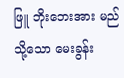ဖြူ ဘိုးဘေးအား မည်သို့သော မေးခွန်း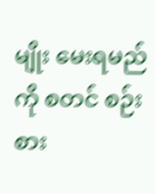မျိုး မေးရမည်ကို စတင် စဉ်းစား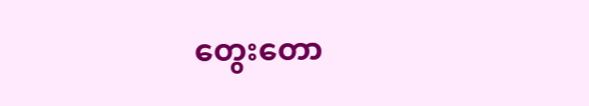တွေးတော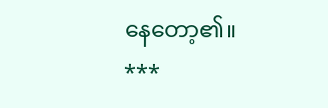နေတော့၏။
***